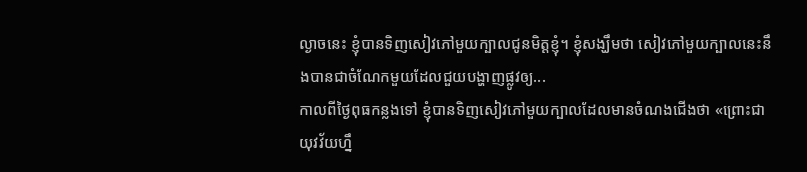ល្ងាចនេះ ខ្ញុំបានទិញសៀវភៅមួយក្បាលជូនមិត្តខ្ញុំ។ ខ្ញុំសង្ឃឹមថា សៀវភៅមួយក្បាលនេះនឹងបានជាចំណែកមួយដែលជួយបង្ហាញផ្លូវឲ្យ...
កាលពីថ្ងៃពុធកន្លងទៅ ខ្ញុំបានទិញសៀវភៅមួយក្បាលដែលមានចំណងជើងថា «ព្រោះជាយុវវ័យហ្នឹ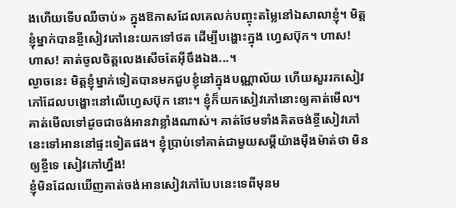ងហើយទើបឈឺចាប់» ក្នុងឱកាសដែលគេលក់បញ្ចុះតម្លៃនៅឯសាលាខ្ញុំ។ មិត្តខ្ញុំម្នាក់បានខ្ចីសៀវភៅនេះយកទៅថត ដើម្បីបង្ហោះក្នុង ហ្វេសប៊ុក។ ហាស! ហាស! គាត់ចូលចិត្តលេងសើចតែអ៊ីចឹងឯង...។
ល្ងាចនេះ មិត្តខ្ញុំម្នាក់ទៀតបានមកជួបខ្ញុំនៅក្នុងបណ្ណាល័យ ហើយសួររកសៀវភៅដែលបង្ហោះនៅលើហ្វេសប៊ុក នោះ។ ខ្ញុំក៏យកសៀវភៅនោះឲ្យគាត់មើល។ គាត់មើលទៅដូចជាចង់អានវាខ្លាំងណាស់។ គាត់ថែមទាំងគិតចង់ខ្ចីសៀវភៅនេះទៅអាននៅផ្ទះទៀតផង។ ខ្ញុំប្រាប់ទៅគាត់ជាមួយសម្ដីយ៉ាងម៉ឺងម៉ាត់ថា មិនឲ្យខ្ចីទេ សៀវភៅហ្នឹង!
ខ្ញុំមិនដែលឃើញគាត់ចង់អានសៀវភៅបែបនេះទេពីមុនម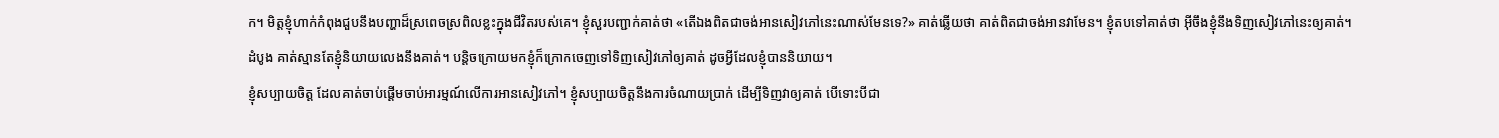ក។ មិត្តខ្ញុំហាក់កំពុងជួបនឹងបញ្ហាដ៏ស្រពេចស្រពិលខ្លះក្នុងជីវិតរបស់គេ។ ខ្ញុំសួរបញ្ជាក់គាត់ថា «តើឯងពិតជាចង់អានសៀវភៅនេះណាស់មែនទេ?» គាត់ឆ្លើយថា គាត់ពិតជាចង់អានវាមែន។ ខ្ញុំតបទៅគាត់ថា អ៊ីចឹងខ្ញុំនឹងទិញសៀវភៅនេះឲ្យគាត់។ ដំបូង គាត់ស្មានតែខ្ញុំនិយាយលេងនឹងគាត់។ បន្តិចក្រោយមកខ្ញុំក៏ក្រោកចេញទៅទិញសៀវភៅឲ្យគាត់ ដូចអ្វីដែលខ្ញុំបាននិយាយ។
ខ្ញុំសប្បាយចិត្ត ដែលគាត់ចាប់ផ្ដើមចាប់អារម្មណ៍លើការអានសៀវភៅ។ ខ្ញុំសប្បាយចិត្តនឹងការចំណាយប្រាក់ ដើម្បីទិញវាឲ្យគាត់ បើទោះបីជា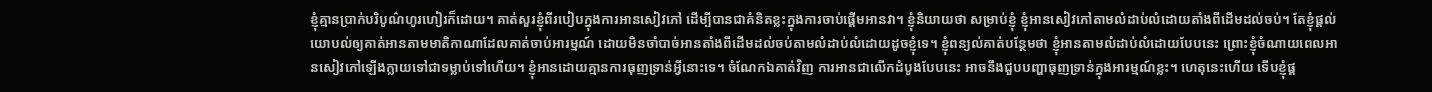ខ្ញុំគ្មានប្រាក់បរិបូណ៌ហូរហៀរក៏ដោយ។ គាត់សួរខ្ញុំពីរបៀបក្នុងការអានសៀវភៅ ដើម្បីបានជាគំនិតខ្លះក្នុងការចាប់ផ្ដើមអានវា។ ខ្ញុំនិយាយថា សម្រាប់ខ្ញុំ ខ្ញុំអានសៀវភៅតាមលំដាប់លំដោយតាំងពីដើមដល់ចប់។ តែខ្ញុំផ្ដល់យោបល់ឲ្យគាត់អានតាមមាតិកាណាដែលគាត់ចាប់អារម្មណ៍ ដោយមិនចាំបាច់អានតាំងពីដើមដល់ចប់តាមលំដាប់លំដោយដូចខ្ញុំទេ។ ខ្ញុំពន្យល់គាត់បន្ថែមថា ខ្ញុំអានតាមលំដាប់លំដោយបែបនេះ ព្រោះខ្ញុំចំណាយពេលអានសៀវភៅឡើងក្លាយទៅជាទម្លាប់ទៅហើយ។ ខ្ញុំអានដោយគ្មានការធុញទ្រាន់អ្វីនោះទេ។ ចំណែកឯគាត់វិញ ការអានជាលើកដំបូងបែបនេះ អាចនឹងជួបបញ្ហាធុញទ្រាន់ក្នុងអារម្មណ៍ខ្លះ។ ហេតុនេះហើយ ទើបខ្ញុំផ្ដ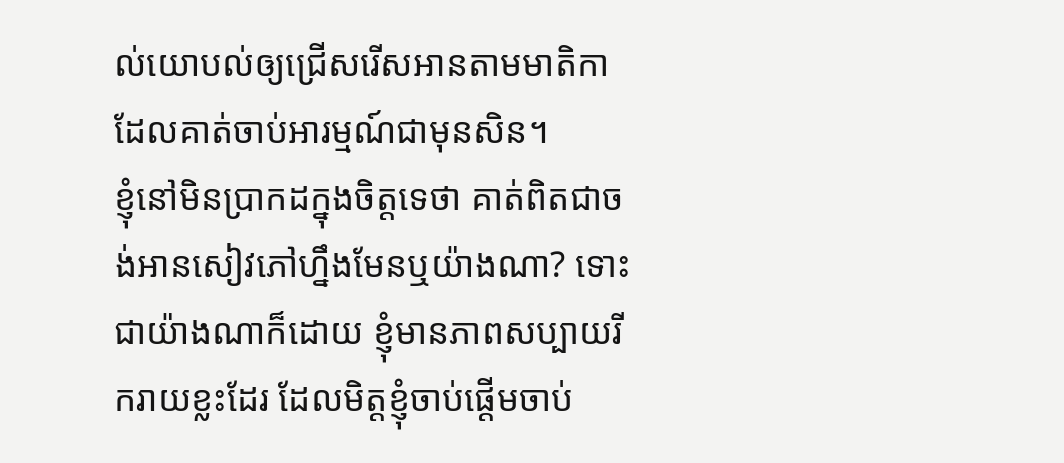ល់យោបល់ឲ្យជ្រើសរើសអានតាមមាតិកាដែលគាត់ចាប់អារម្មណ៍ជាមុនសិន។
ខ្ញុំនៅមិនប្រាកដក្នុងចិត្តទេថា គាត់ពិតជាចង់អានសៀវភៅហ្នឹងមែនឬយ៉ាងណា? ទោះជាយ៉ាងណាក៏ដោយ ខ្ញុំមានភាពសប្បាយរីករាយខ្លះដែរ ដែលមិត្តខ្ញុំចាប់ផ្ដើមចាប់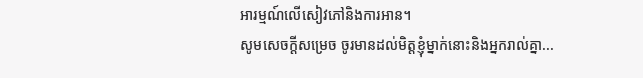អារម្មណ៍លើសៀវភៅនិងការអាន។
សូមសេចក្ដីសម្រេច ចូរមានដល់មិត្តខ្ញុំម្នាក់នោះនិងអ្នករាល់គ្នា...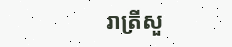រាត្រីសួ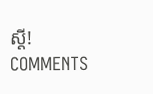ស្ដី!
COMMENTS